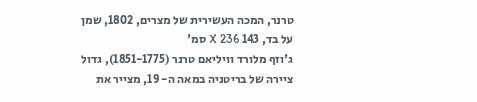טרנר, המכה העשירית של מצרים, 1802, שמן על בד, 143 X 236 סמ'
ג'וזף מלורד וויליאם טרנר (1851-1775), גדול ציירה של בריטניה במאה ה- 19, מצייר את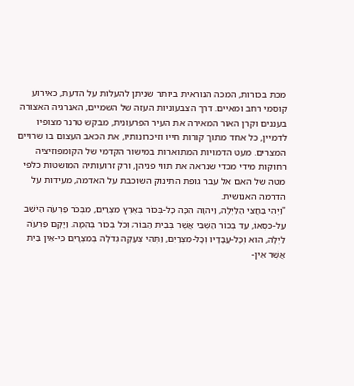מכת בכורות, המכה הנוראית ביותר שניתן להעלות על הדעת, כאירוע קוסמי רחב ומאיים. דרך הצבעוניות העזה של השמיים, האנרגיה האצורה בעננים וקרן האור המאירה את העיר הפרעונית, מבקש טרנר מצופיו לדמיין, כל אחד מתוך קורות חייו וזיכרונותיו, את הכאב העצום בו שרויים המצרים. מעט הדמויות המתוארות במישור הקדמי של הקומפוזיציה רחוקות מידי מכדי שנראה את תווי פניהן, ורק זרועותיה המושטות כלפי מטה של האם אל עבר גופת התינוק השוכבת על האדמה, מעידות על הדרמה האנושית.
"וַיְהִי בַּחֲצִי הַלַּיְלָה, וַיהוָה הִכָּה כָל-בְּכוֹר בְּאֶרֶץ מִצְרַיִם, מִבְּכֹר פַּרְעֹה הַיֹּשֵׁב עַל-כִּסְאוֹ, עַד בְּכוֹר הַשְּׁבִי אֲשֶׁר בְּבֵית הַבּוֹר; וְכֹל בְּכוֹר בְּהֵמָה. וַיָּקָם פַּרְעֹה לַיְלָה, הוּא וְכָל-עֲבָדָיו וְכָל-מִצְרַיִם, וַתְּהִי צְעָקָה גְדֹלָה בְּמִצְרָיִם כִּי-אֵין בַּיִת אֲשֶׁר אֵין-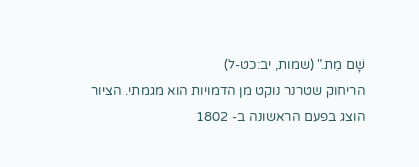שָׁם מֵת." (שמות, יב:כט-ל)
הריחוק שטרנר נוקט מן הדמויות הוא מגמתי. הציור הוצג בפעם הראשונה ב- 1802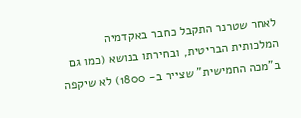לאחר שטרנר התקבל כחבר באקדמיה המלכותית הבריטית, ובחירתו בנושא (כמו גם ב"מכה החמישית" שצייר ב- 1800) לא שיקפה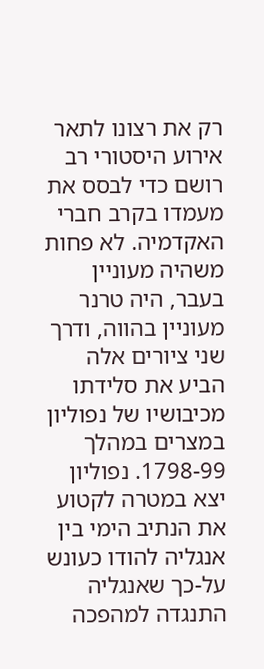רק את רצונו לתאר אירוע היסטורי רב רושם כדי לבסס את מעמדו בקרב חברי האקדמיה. לא פחות משהיה מעוניין בעבר, היה טרנר מעוניין בהווה, ודרך שני ציורים אלה הביע את סלידתו מכיבושיו של נפוליון במצרים במהלך 1798-99. נפוליון יצא במטרה לקטוע את הנתיב הימי בין אנגליה להודו כעונש על-כך שאנגליה התנגדה למהפכה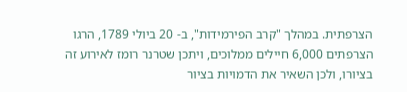הצרפתית. במהלך "קרב הפירמידות", ב- 20 ביולי 1789, הרגו הצרפתים 6,000 חיילים ממלוכים, ויתכן שטרנר רומז לאירוע זה בציורו, ולכן השאיר את הדמויות בציור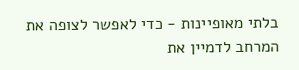בלתי מאופיינות - כדי לאפשר לצופה את המרחב לדמיין את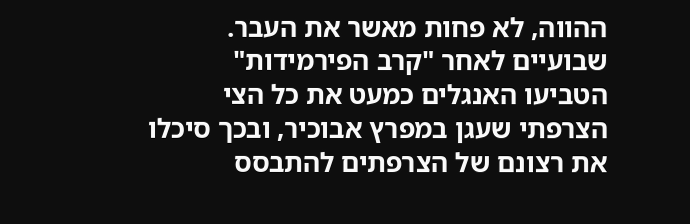ההווה, לא פחות מאשר את העבר. שבועיים לאחר "קרב הפירמידות" הטביעו האנגלים כמעט את כל הצי הצרפתי שעגן במפרץ אבוכיר, ובכך סיכלו את רצונם של הצרפתים להתבסס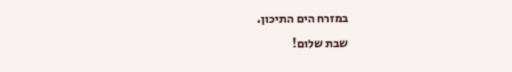במזרח הים התיכון.
שבת שלום!